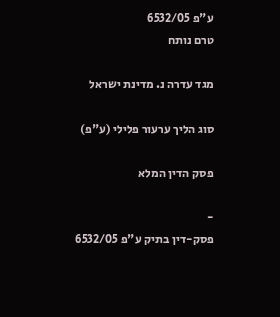ע"פ 6532/05
טרם נותח

מגד עדרה נ. מדינת ישראל

סוג הליך ערעור פלילי (ע"פ)

פסק הדין המלא

-
פסק-דין בתיק ע"פ 6532/05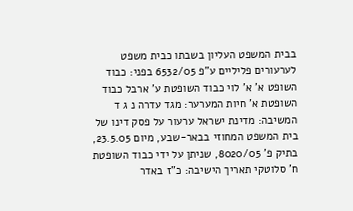בבית המשפט העליון בשבתו כבית משפט לערעורים פליליים ע"פ 6532/05 בפני: כבוד השופט א' א' לוי כבוד השופטת ע' ארבל כבוד השופטת א' חיות המערער: מגד עדרה נ ג ד המשיבה: מדינת ישראל ערעור על פסק דינו של בית המשפט המחוזי בבאר-שבע, מיום 23.5.05, בתיק פ' 8020/05, שניתן על ידי כבוד השופטת ח' סלוטקי תאריך הישיבה: כ"ז באדר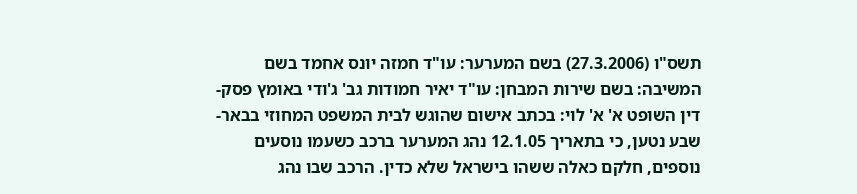תשס"ו (27.3.2006) בשם המערער: עו"ד חמזה יונס אחמד בשם המשיבה: בשם שירות המבחן: עו"ד יאיר חמודות גב' ג'ודי באומץ פסק-דין השופט א' א' לוי: בכתב אישום שהוגש לבית המשפט המחוזי בבאר-שבע נטען, כי בתאריך 12.1.05 נהג המערער ברכב כשעמו נוסעים נוספים, חלקם כאלה ששהו בישראל שלא כדין. הרכב שבו נהג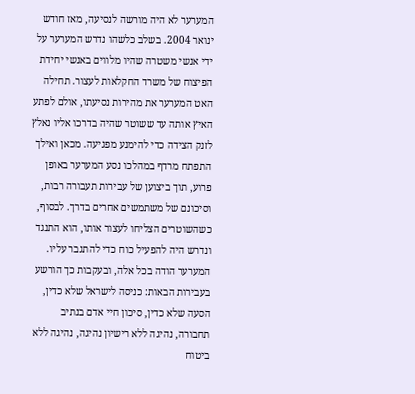המערער לא היה מורשה לנסיעה, מאז חודש ינואר 2004. בשלב כלשהו נדרש המערער על ידי אנשי משטרה שהיו מלווים באנשי יחידת הפיצוח של משרד החקלאות לעצור. תחילה האט המערער את מהירות נסיעתו, אולם לפתע האיץ אותה עד ששוטר שהיה בדרכו אליו נאלץ לזנק הצידה כדי להימנע מפגיעה. מכאן ואילך התפתח מרדף במהלכו נסע המערער באופן פרוע, תוך ביצוען של עבירות תעבורה רבות, וסיכונם של משתמשים אחרים בדרך. לבסוף, כשהשוטרים הצליחו לעצור אותו, הוא התנגד ונדרש היה להפעיל כוח כדי להתגבר עליו. המערער הודה בכל אלה, ובעקבות כך הורשע בעבירות הבאות: כניסה לישראל שלא כדין, הסעה שלא כדין, סיכון חיי אדם בנתיב תחבורה, נהיגה ללא רישיון נהיגה, נהיגה ללא ביטוח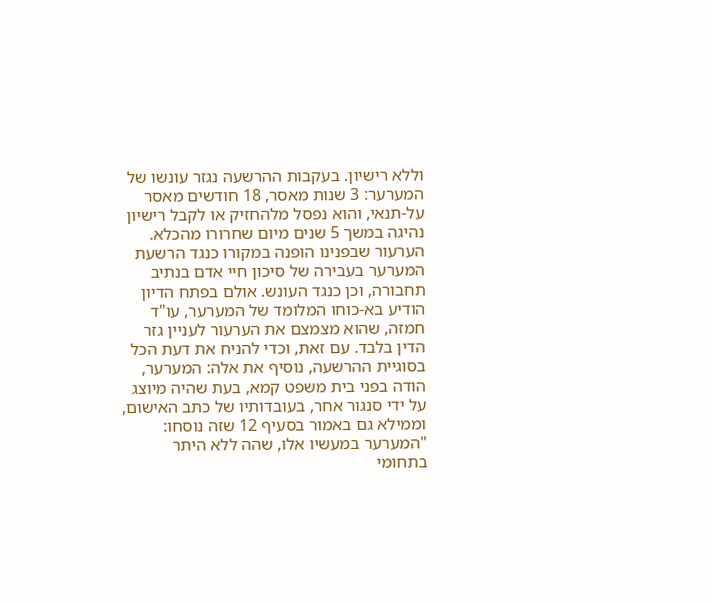וללא רישיון. בעקבות ההרשעה נגזר עונשו של המערער: 3 שנות מאסר, 18 חודשים מאסר על-תנאי, והוא נפסל מלהחזיק או לקבל רישיון נהיגה במשך 5 שנים מיום שחרורו מהכלא. הערעור שבפנינו הופנה במקורו כנגד הרשעת המערער בעבירה של סיכון חיי אדם בנתיב תחבורה, וכן כנגד העונש. אולם בפתח הדיון הודיע בא-כוחו המלומד של המערער, עו"ד חמזה, שהוא מצמצם את הערעור לעניין גזר הדין בלבד. עם זאת, וכדי להניח את דעת הכל בסוגיית ההרשעה, נוסיף את אלה: המערער, הודה בפני בית משפט קמא, בעת שהיה מיוצג על ידי סנגור אחר, בעובדותיו של כתב האישום, וממילא גם באמור בסעיף 12 שזה נוסחו: "המערער במעשיו אלו, שהה ללא היתר בתחומי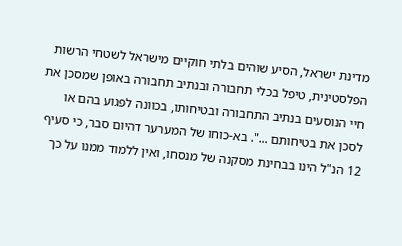מדינת ישראל, הסיע שוהים בלתי חוקיים מישראל לשטחי הרשות הפלסטינית, טיפל בכלי תחבורה ובנתיב תחבורה באופן שמסכן את חיי הנוסעים בנתיב התחבורה ובטיחותו, בכוונה לפגוע בהם או לסכן את בטיחותם ...". בא-כוחו של המערער דהיום סבר, כי סעיף 12 הנ"ל הינו בבחינת מסקנה של מנסחו, ואין ללמוד ממנו על כך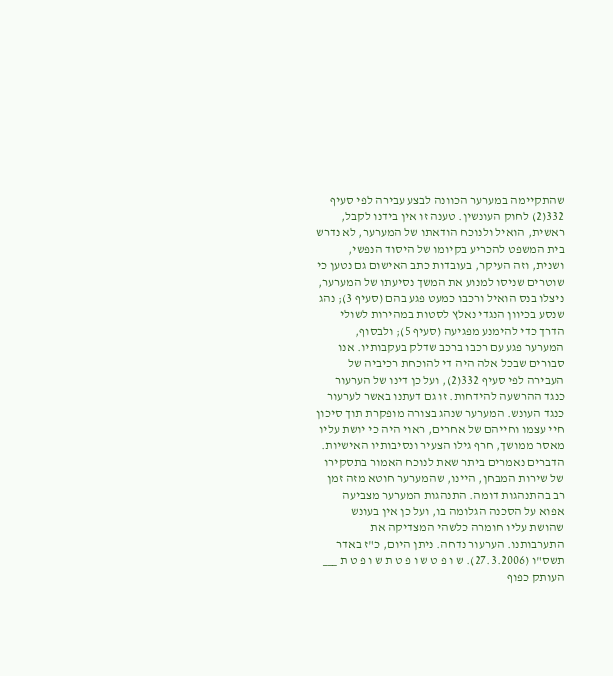שהתקיימה במערער הכוונה לבצע עבירה לפי סעיף 332(2) לחוק העונשין. טענה זו אין בידנו לקבל, ראשית, הואיל ולנוכח הודאתו של המערער, לא נדרש בית המשפט להכריע בקיומו של היסוד הנפשי, ושנית, וזה העיקר, בעובדות כתב האישום גם נטען כי שוטרים שניסו למנוע את המשך נסיעתו של המערער, ניצלו בנס הואיל ורכבו כמעט פגע בהם (סעיף 3); נהג שנסע בכיוון הנגדי נאלץ לסטות במהירות לשולי הדרך כדי להימנע מפגיעה (סעיף 5); ולבסוף, המערער פגע עם רכבו ברכב שדלק בעקבותיו. אנו סבורים שבכל אלה היה די להוכחת רכיביה של העבירה לפי סעיף 332(2), ועל כן דינו של הערעור כנגד ההרשעה להידחות. זו גם דעתנו באשר לערעור כנגד העונש. המערער שנהג בצורה מופקרת תוך סיכון חיי עצמו וחייהם של אחרים, ראוי היה כי יושת עליו מאסר ממושך, חרף גילו הצעיר ונסיבותיו האישיות. הדברים נאמרים ביתר שאת לנוכח האמור בתסקירו של שירות המבחן, היינו, שהמערער חוטא מזה זמן רב בהתנהגות דומה. התנהגות המערער מצביעה אפוא על הסכנה הגלומה בו, ועל כן אין בעונש שהושת עליו חומרה כלשהי המצדיקה את התערבותנו. הערעור נדחה. ניתן היום, כ"ז באדר תשס"ו (27.3.2006). ש ו פ ט ש ו פ ט ת ש ו פ ט ת ___ העותק כפוף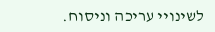לשינויי עריכה וניסוח.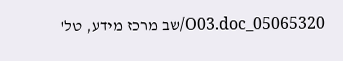05065320_O03.doc/שב מרכז מידע, טל'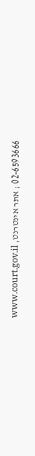02-6593666 ; אתר אינטרנט, www.court.gov.il